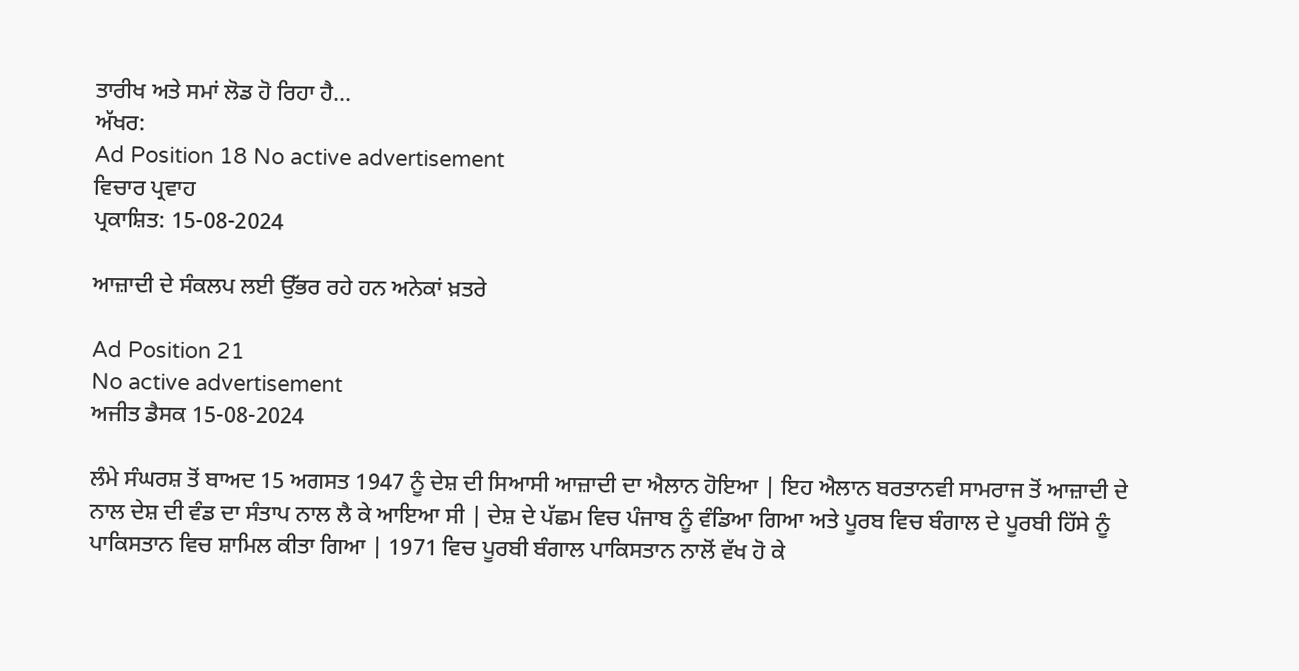ਤਾਰੀਖ ਅਤੇ ਸਮਾਂ ਲੋਡ ਹੋ ਰਿਹਾ ਹੈ...
ਅੱਖਰ:
Ad Position 18 No active advertisement
ਵਿਚਾਰ ਪ੍ਰਵਾਹ
ਪ੍ਰਕਾਸ਼ਿਤ: 15-08-2024

ਆਜ਼ਾਦੀ ਦੇ ਸੰਕਲਪ ਲਈ ਉੱਭਰ ਰਹੇ ਹਨ ਅਨੇਕਾਂ ਖ਼ਤਰੇ

Ad Position 21
No active advertisement
ਅਜੀਤ ਡੈਸਕ 15-08-2024

ਲੰਮੇ ਸੰਘਰਸ਼ ਤੋਂ ਬਾਅਦ 15 ਅਗਸਤ 1947 ਨੂੰ ਦੇਸ਼ ਦੀ ਸਿਆਸੀ ਆਜ਼ਾਦੀ ਦਾ ਐਲਾਨ ਹੋਇਆ | ਇਹ ਐਲਾਨ ਬਰਤਾਨਵੀ ਸਾਮਰਾਜ ਤੋਂ ਆਜ਼ਾਦੀ ਦੇ ਨਾਲ ਦੇਸ਼ ਦੀ ਵੰਡ ਦਾ ਸੰਤਾਪ ਨਾਲ ਲੈ ਕੇ ਆਇਆ ਸੀ | ਦੇਸ਼ ਦੇ ਪੱਛਮ ਵਿਚ ਪੰਜਾਬ ਨੂੰ ਵੰਡਿਆ ਗਿਆ ਅਤੇ ਪੂਰਬ ਵਿਚ ਬੰਗਾਲ ਦੇ ਪੂਰਬੀ ਹਿੱਸੇ ਨੂੰ ਪਾਕਿਸਤਾਨ ਵਿਚ ਸ਼ਾਮਿਲ ਕੀਤਾ ਗਿਆ | 1971 ਵਿਚ ਪੂਰਬੀ ਬੰਗਾਲ ਪਾਕਿਸਤਾਨ ਨਾਲੋਂ ਵੱਖ ਹੋ ਕੇ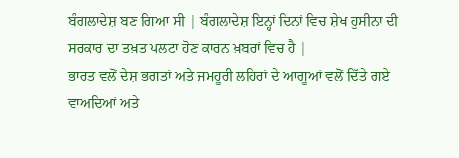ਬੰਗਲਾਦੇਸ਼ ਬਣ ਗਿਆ ਸੀ | ਬੰਗਲਾਦੇਸ਼ ਇਨ੍ਹਾਂ ਦਿਨਾਂ ਵਿਚ ਸ਼ੇਖ ਹੁਸੀਨਾ ਦੀ ਸਰਕਾਰ ਦਾ ਤਖ਼ਤ ਪਲਟਾ ਹੋਣ ਕਾਰਨ ਖ਼ਬਰਾਂ ਵਿਚ ਹੈ |
ਭਾਰਤ ਵਲੋਂ ਦੇਸ਼ ਭਗਤਾਂ ਅਤੇ ਜਮਹੂਰੀ ਲਹਿਰਾਂ ਦੇ ਆਗੂਆਂ ਵਲੋਂ ਦਿੱਤੇ ਗਏ ਵਾਅਦਿਆਂ ਅਤੇ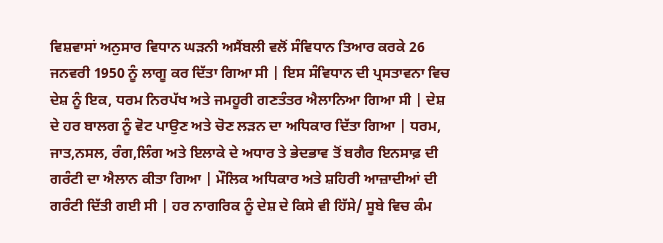ਵਿਸ਼ਵਾਸਾਂ ਅਨੁਸਾਰ ਵਿਧਾਨ ਘੜਨੀ ਅਸੈਂਬਲੀ ਵਲੋਂ ਸੰਵਿਧਾਨ ਤਿਆਰ ਕਰਕੇ 26 ਜਨਵਰੀ 1950 ਨੂੰ ਲਾਗੂ ਕਰ ਦਿੱਤਾ ਗਿਆ ਸੀ | ਇਸ ਸੰਵਿਧਾਨ ਦੀ ਪ੍ਰਸਤਾਵਨਾ ਵਿਚ ਦੇਸ਼ ਨੂੰ ਇਕ, ਧਰਮ ਨਿਰਪੱਖ ਅਤੇ ਜਮਹੂਰੀ ਗਣਤੰਤਰ ਐਲਾਨਿਆ ਗਿਆ ਸੀ | ਦੇਸ਼ ਦੇ ਹਰ ਬਾਲਗ ਨੂੰ ਵੋਟ ਪਾਉਣ ਅਤੇ ਚੋਣ ਲੜਨ ਦਾ ਅਧਿਕਾਰ ਦਿੱਤਾ ਗਿਆ | ਧਰਮ, ਜਾਤ,ਨਸਲ, ਰੰਗ,ਲਿੰਗ ਅਤੇ ਇਲਾਕੇ ਦੇ ਅਧਾਰ ਤੇ ਭੇਦਭਾਵ ਤੋਂ ਬਗੈਰ ਇਨਸਾਫ਼ ਦੀ ਗਰੰਟੀ ਦਾ ਐਲਾਨ ਕੀਤਾ ਗਿਆ | ਮੌਲਿਕ ਅਧਿਕਾਰ ਅਤੇ ਸ਼ਹਿਰੀ ਆਜ਼ਾਦੀਆਂ ਦੀ ਗਰੰਟੀ ਦਿੱਤੀ ਗਈ ਸੀ | ਹਰ ਨਾਗਰਿਕ ਨੂੰ ਦੇਸ਼ ਦੇ ਕਿਸੇ ਵੀ ਹਿੱਸੇ/ ਸੂਬੇ ਵਿਚ ਕੰਮ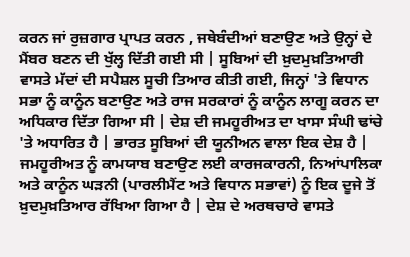ਕਰਨ ਜਾਂ ਰੁਜ਼ਗਾਰ ਪ੍ਰਾਪਤ ਕਰਨ , ਜਥੇਬੰਦੀਆਂ ਬਣਾਉਣ ਅਤੇ ਉਨ੍ਹਾਂ ਦੇ ਮੈਂਬਰ ਬਣਨ ਦੀ ਖੁੱਲ੍ਹ ਦਿੱਤੀ ਗਈ ਸੀ | ਸੂਬਿਆਂ ਦੀ ਖ਼ੁਦਮੁਖ਼ਤਿਆਰੀ ਵਾਸਤੇ ਮੱਦਾਂ ਦੀ ਸਪੈਸ਼ਲ ਸੂਚੀ ਤਿਆਰ ਕੀਤੀ ਗਈ, ਜਿਨ੍ਹਾਂ 'ਤੇ ਵਿਧਾਨ ਸਭਾ ਨੂੰ ਕਾਨੂੰਨ ਬਣਾਉਣ ਅਤੇ ਰਾਜ ਸਰਕਾਰਾਂ ਨੂੰ ਕਾਨੂੰਨ ਲਾਗੂ ਕਰਨ ਦਾ ਅਧਿਕਾਰ ਦਿੱਤਾ ਗਿਆ ਸੀ | ਦੇਸ਼ ਦੀ ਜਮਹੂਰੀਅਤ ਦਾ ਖਾਸਾ ਸੰਘੀ ਢਾਂਚੇ 'ਤੇ ਅਧਾਰਿਤ ਹੈ | ਭਾਰਤ ਸੂਬਿਆਂ ਦੀ ਯੂਨੀਅਨ ਵਾਲਾ ਇਕ ਦੇਸ਼ ਹੈ | ਜਮਹੂਰੀਅਤ ਨੂੰ ਕਾਮਯਾਬ ਬਣਾਉਣ ਲਈ ਕਾਰਜਕਾਰਨੀ, ਨਿਆਂਪਾਲਿਕਾ ਅਤੇ ਕਾਨੂੰਨ ਘੜਨੀ (ਪਾਰਲੀਮੈਂਟ ਅਤੇ ਵਿਧਾਨ ਸਭਾਵਾਂ) ਨੂੰ ਇਕ ਦੂਜੇ ਤੋਂ ਖ਼ੁਦਮੁਖ਼ਤਿਆਰ ਰੱਖਿਆ ਗਿਆ ਹੈ | ਦੇਸ਼ ਦੇ ਅਰਥਚਾਰੇ ਵਾਸਤੇ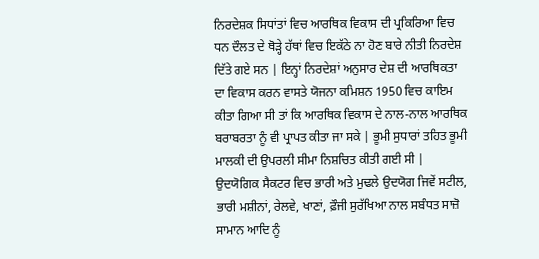ਨਿਰਦੇਸ਼ਕ ਸਿਧਾਂਤਾਂ ਵਿਚ ਆਰਥਿਕ ਵਿਕਾਸ ਦੀ ਪ੍ਰਕਿਰਿਆ ਵਿਚ ਧਨ ਦੌਲਤ ਦੇ ਥੋੜ੍ਹੇ ਹੱਥਾਂ ਵਿਚ ਇਕੱਠੇ ਨਾ ਹੋਣ ਬਾਰੇ ਨੀਤੀ ਨਿਰਦੇਸ਼ ਦਿੱਤੇ ਗਏ ਸਨ | ਇਨ੍ਹਾਂ ਨਿਰਦੇਸ਼ਾਂ ਅਨੁਸਾਰ ਦੇਸ਼ ਦੀ ਆਰਥਿਕਤਾ ਦਾ ਵਿਕਾਸ ਕਰਨ ਵਾਸਤੇ ਯੋਜਨਾ ਕਮਿਸ਼ਨ 1950 ਵਿਚ ਕਾਇਮ ਕੀਤਾ ਗਿਆ ਸੀ ਤਾਂ ਕਿ ਆਰਥਿਕ ਵਿਕਾਸ ਦੇ ਨਾਲ-ਨਾਲ ਆਰਥਿਕ ਬਰਾਬਰਤਾ ਨੂੰ ਵੀ ਪ੍ਰਾਪਤ ਕੀਤਾ ਜਾ ਸਕੇ | ਭੂਮੀ ਸੁਧਾਰਾਂ ਤਹਿਤ ਭੂਮੀ ਮਾਲਕੀ ਦੀ ਉਪਰਲੀ ਸੀਮਾ ਨਿਸ਼ਚਿਤ ਕੀਤੀ ਗਈ ਸੀ | ਉਦਯੋਗਿਕ ਸੈਕਟਰ ਵਿਚ ਭਾਰੀ ਅਤੇ ਮੁਢਲੇ ਉਦਯੋਗ ਜਿਵੇਂ ਸਟੀਲ, ਭਾਰੀ ਮਸ਼ੀਨਾਂ, ਰੇਲਵੇ, ਖਾਣਾਂ, ਫ਼ੌਜੀ ਸੁਰੱਖਿਆ ਨਾਲ ਸਬੰਧਤ ਸਾਜ਼ੋ ਸਾਮਾਨ ਆਦਿ ਨੂੰ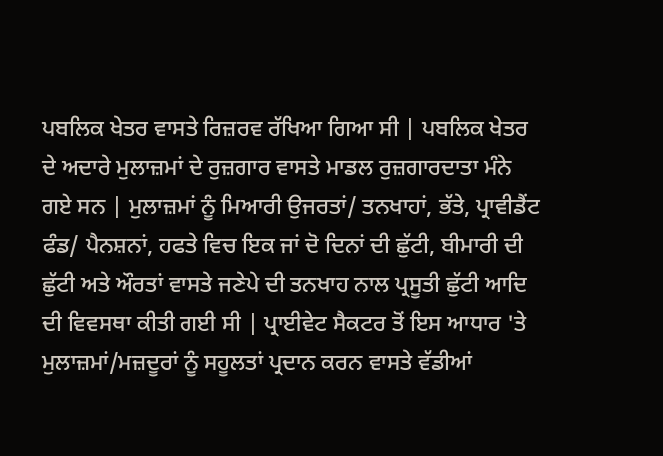ਪਬਲਿਕ ਖੇਤਰ ਵਾਸਤੇ ਰਿਜ਼ਰਵ ਰੱਖਿਆ ਗਿਆ ਸੀ | ਪਬਲਿਕ ਖੇਤਰ ਦੇ ਅਦਾਰੇ ਮੁਲਾਜ਼ਮਾਂ ਦੇ ਰੁਜ਼ਗਾਰ ਵਾਸਤੇ ਮਾਡਲ ਰੁਜ਼ਗਾਰਦਾਤਾ ਮੰਨੇ ਗਏ ਸਨ | ਮੁਲਾਜ਼ਮਾਂ ਨੂੰ ਮਿਆਰੀ ਉਜਰਤਾਂ/ ਤਨਖਾਹਾਂ, ਭੱਤੇ, ਪ੍ਰਾਵੀਡੈਂਟ ਫੰਡ/ ਪੈਨਸ਼ਨਾਂ, ਹਫਤੇ ਵਿਚ ਇਕ ਜਾਂ ਦੋ ਦਿਨਾਂ ਦੀ ਛੁੱਟੀ, ਬੀਮਾਰੀ ਦੀ ਛੁੱਟੀ ਅਤੇ ਔਰਤਾਂ ਵਾਸਤੇ ਜਣੇਪੇ ਦੀ ਤਨਖਾਹ ਨਾਲ ਪ੍ਰਸੂਤੀ ਛੁੱਟੀ ਆਦਿ ਦੀ ਵਿਵਸਥਾ ਕੀਤੀ ਗਈ ਸੀ | ਪ੍ਰਾਈਵੇਟ ਸੈਕਟਰ ਤੋਂ ਇਸ ਆਧਾਰ 'ਤੇ ਮੁਲਾਜ਼ਮਾਂ/ਮਜ਼ਦੂਰਾਂ ਨੂੰ ਸਹੂਲਤਾਂ ਪ੍ਰਦਾਨ ਕਰਨ ਵਾਸਤੇ ਵੱਡੀਆਂ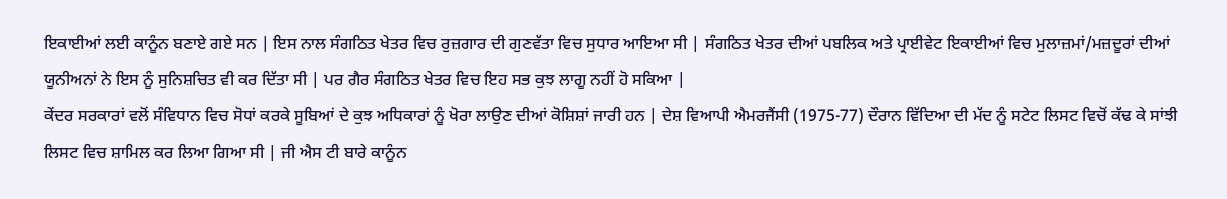ਇਕਾਈਆਂ ਲਈ ਕਾਨੂੰਨ ਬਣਾਏ ਗਏ ਸਨ | ਇਸ ਨਾਲ ਸੰਗਠਿਤ ਖੇਤਰ ਵਿਚ ਰੁਜ਼ਗਾਰ ਦੀ ਗੁਣਵੱਤਾ ਵਿਚ ਸੁਧਾਰ ਆਇਆ ਸੀ | ਸੰਗਠਿਤ ਖੇਤਰ ਦੀਆਂ ਪਬਲਿਕ ਅਤੇ ਪ੍ਰਾਈਵੇਟ ਇਕਾਈਆਂ ਵਿਚ ਮੁਲਾਜ਼ਮਾਂ/ਮਜ਼ਦੂਰਾਂ ਦੀਆਂ ਯੂਨੀਅਨਾਂ ਨੇ ਇਸ ਨੂੰ ਸੁਨਿਸ਼ਚਿਤ ਵੀ ਕਰ ਦਿੱਤਾ ਸੀ | ਪਰ ਗੈਰ ਸੰਗਠਿਤ ਖੇਤਰ ਵਿਚ ਇਹ ਸਭ ਕੁਝ ਲਾਗੂ ਨਹੀਂ ਹੋ ਸਕਿਆ |
ਕੇਂਦਰ ਸਰਕਾਰਾਂ ਵਲੋਂ ਸੰਵਿਧਾਨ ਵਿਚ ਸੋਧਾਂ ਕਰਕੇ ਸੂਬਿਆਂ ਦੇ ਕੁਝ ਅਧਿਕਾਰਾਂ ਨੂੰ ਖੋਰਾ ਲਾਉਣ ਦੀਆਂ ਕੋਸ਼ਿਸ਼ਾਂ ਜਾਰੀ ਹਨ | ਦੇਸ਼ ਵਿਆਪੀ ਐਮਰਜੈਂਸੀ (1975-77) ਦੌਰਾਨ ਵਿੱਦਿਆ ਦੀ ਮੱਦ ਨੂੰ ਸਟੇਟ ਲਿਸਟ ਵਿਚੋਂ ਕੱਢ ਕੇ ਸਾਂਝੀ ਲਿਸਟ ਵਿਚ ਸ਼ਾਮਿਲ ਕਰ ਲਿਆ ਗਿਆ ਸੀ | ਜੀ ਐਸ ਟੀ ਬਾਰੇ ਕਾਨੂੰਨ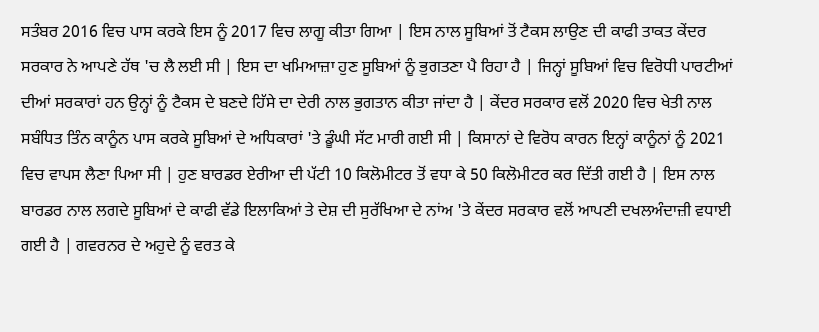ਸਤੰਬਰ 2016 ਵਿਚ ਪਾਸ ਕਰਕੇ ਇਸ ਨੂੰ 2017 ਵਿਚ ਲਾਗੂ ਕੀਤਾ ਗਿਆ | ਇਸ ਨਾਲ ਸੂਬਿਆਂ ਤੋਂ ਟੈਕਸ ਲਾਉਣ ਦੀ ਕਾਫੀ ਤਾਕਤ ਕੇਂਦਰ ਸਰਕਾਰ ਨੇ ਆਪਣੇ ਹੱਥ 'ਚ ਲੈ ਲਈ ਸੀ | ਇਸ ਦਾ ਖਮਿਆਜ਼ਾ ਹੁਣ ਸੂਬਿਆਂ ਨੂੰ ਭੁਗਤਣਾ ਪੈ ਰਿਹਾ ਹੈ | ਜਿਨ੍ਹਾਂ ਸੂਬਿਆਂ ਵਿਚ ਵਿਰੋਧੀ ਪਾਰਟੀਆਂ ਦੀਆਂ ਸਰਕਾਰਾਂ ਹਨ ਉਨ੍ਹਾਂ ਨੂੰ ਟੈਕਸ ਦੇ ਬਣਦੇ ਹਿੱਸੇ ਦਾ ਦੇਰੀ ਨਾਲ ਭੁਗਤਾਨ ਕੀਤਾ ਜਾਂਦਾ ਹੈ | ਕੇਂਦਰ ਸਰਕਾਰ ਵਲੋਂ 2020 ਵਿਚ ਖੇਤੀ ਨਾਲ ਸਬੰਧਿਤ ਤਿੰਨ ਕਾਨੂੰਨ ਪਾਸ ਕਰਕੇ ਸੂਬਿਆਂ ਦੇ ਅਧਿਕਾਰਾਂ 'ਤੇ ਡੂੰਘੀ ਸੱਟ ਮਾਰੀ ਗਈ ਸੀ | ਕਿਸਾਨਾਂ ਦੇ ਵਿਰੋਧ ਕਾਰਨ ਇਨ੍ਹਾਂ ਕਾਨੂੰਨਾਂ ਨੂੰ 2021 ਵਿਚ ਵਾਪਸ ਲੈਣਾ ਪਿਆ ਸੀ | ਹੁਣ ਬਾਰਡਰ ਏਰੀਆ ਦੀ ਪੱਟੀ 10 ਕਿਲੋਮੀਟਰ ਤੋਂ ਵਧਾ ਕੇ 50 ਕਿਲੋਮੀਟਰ ਕਰ ਦਿੱਤੀ ਗਈ ਹੈ | ਇਸ ਨਾਲ ਬਾਰਡਰ ਨਾਲ ਲਗਦੇ ਸੂਬਿਆਂ ਦੇ ਕਾਫੀ ਵੱਡੇ ਇਲਾਕਿਆਂ ਤੇ ਦੇਸ਼ ਦੀ ਸੁਰੱਖਿਆ ਦੇ ਨਾਂਅ 'ਤੇ ਕੇਂਦਰ ਸਰਕਾਰ ਵਲੋਂ ਆਪਣੀ ਦਖਲਅੰਦਾਜ਼ੀ ਵਧਾਈ ਗਈ ਹੈ | ਗਵਰਨਰ ਦੇ ਅਹੁਦੇ ਨੂੰ ਵਰਤ ਕੇ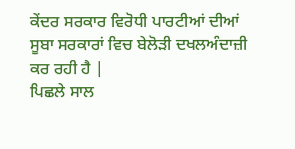ਕੇਂਦਰ ਸਰਕਾਰ ਵਿਰੋਧੀ ਪਾਰਟੀਆਂ ਦੀਆਂ ਸੂਬਾ ਸਰਕਾਰਾਂ ਵਿਚ ਬੇਲੋੜੀ ਦਖਲਅੰਦਾਜ਼ੀ ਕਰ ਰਹੀ ਹੈ |
ਪਿਛਲੇ ਸਾਲ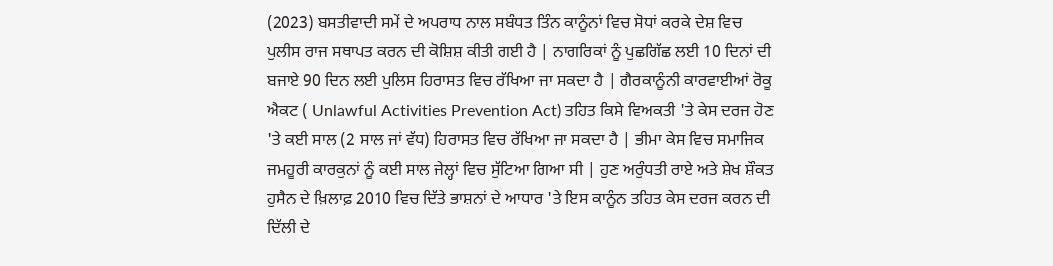(2023) ਬਸਤੀਵਾਦੀ ਸਮੇਂ ਦੇ ਅਪਰਾਧ ਨਾਲ ਸਬੰਧਤ ਤਿੰਨ ਕਾਨੂੰਨਾਂ ਵਿਚ ਸੋਧਾਂ ਕਰਕੇ ਦੇਸ਼ ਵਿਚ ਪੁਲੀਸ ਰਾਜ ਸਥਾਪਤ ਕਰਨ ਦੀ ਕੋਸ਼ਿਸ਼ ਕੀਤੀ ਗਈ ਹੈ | ਨਾਗਰਿਕਾਂ ਨੂੰ ਪੁਛਗਿੱਛ ਲਈ 10 ਦਿਨਾਂ ਦੀ ਬਜਾਏ 90 ਦਿਨ ਲਈ ਪੁਲਿਸ ਹਿਰਾਸਤ ਵਿਚ ਰੱਖਿਆ ਜਾ ਸਕਦਾ ਹੈ | ਗੈਰਕਾਨੂੰਨੀ ਕਾਰਵਾਈਆਂ ਰੋਕੂ ਐਕਟ ( Unlawful Activities Prevention Act) ਤਹਿਤ ਕਿਸੇ ਵਿਅਕਤੀ 'ਤੇ ਕੇਸ ਦਰਜ ਹੋਣ 'ਤੇ ਕਈ ਸਾਲ (2 ਸਾਲ ਜਾਂ ਵੱਧ) ਹਿਰਾਸਤ ਵਿਚ ਰੱਖਿਆ ਜਾ ਸਕਦਾ ਹੈ | ਭੀਮਾ ਕੇਸ ਵਿਚ ਸਮਾਜਿਕ ਜਮਹੂਰੀ ਕਾਰਕੁਨਾਂ ਨੂੰ ਕਈ ਸਾਲ ਜੇਲ੍ਹਾਂ ਵਿਚ ਸੁੱਟਿਆ ਗਿਆ ਸੀ | ਹੁਣ ਅਰੁੰਧਤੀ ਰਾਏ ਅਤੇ ਸ਼ੇਖ ਸ਼ੌਕਤ ਹੁਸੈਨ ਦੇ ਖ਼ਿਲਾਫ਼ 2010 ਵਿਚ ਦਿੱਤੇ ਭਾਸ਼ਨਾਂ ਦੇ ਆਧਾਰ 'ਤੇ ਇਸ ਕਾਨੂੰਨ ਤਹਿਤ ਕੇਸ ਦਰਜ ਕਰਨ ਦੀ ਦਿੱਲੀ ਦੇ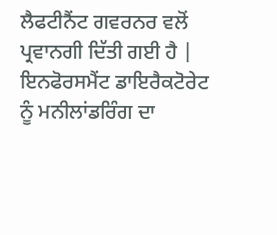ਲੈਫਟੀਨੈਂਟ ਗਵਰਨਰ ਵਲੋਂ ਪ੍ਰਵਾਨਗੀ ਦਿੱਤੀ ਗਈ ਹੈ | ਇਨਫੋਰਸਮੈਂਟ ਡਾਇਰੈਕਟੋਰੇਟ ਨੂੰ ਮਨੀਲਾਂਡਰਿੰਗ ਦਾ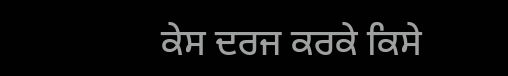ਕੇਸ ਦਰਜ ਕਰਕੇ ਕਿਸੇ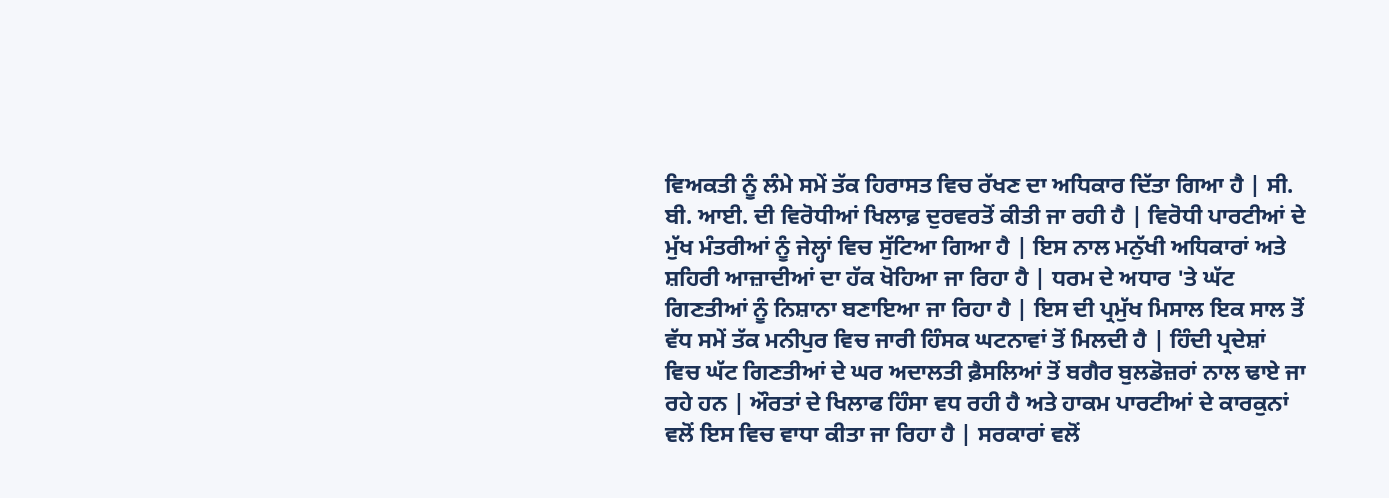ਵਿਅਕਤੀ ਨੂੰ ਲੰਮੇ ਸਮੇਂ ਤੱਕ ਹਿਰਾਸਤ ਵਿਚ ਰੱਖਣ ਦਾ ਅਧਿਕਾਰ ਦਿੱਤਾ ਗਿਆ ਹੈ | ਸੀ. ਬੀ. ਆਈ. ਦੀ ਵਿਰੋਧੀਆਂ ਖਿਲਾਫ਼ ਦੁਰਵਰਤੋਂ ਕੀਤੀ ਜਾ ਰਹੀ ਹੈ | ਵਿਰੋਧੀ ਪਾਰਟੀਆਂ ਦੇ ਮੁੱਖ ਮੰਤਰੀਆਂ ਨੂੰ ਜੇਲ੍ਹਾਂ ਵਿਚ ਸੁੱਟਿਆ ਗਿਆ ਹੈ | ਇਸ ਨਾਲ ਮਨੁੱਖੀ ਅਧਿਕਾਰਾਂ ਅਤੇ ਸ਼ਹਿਰੀ ਆਜ਼ਾਦੀਆਂ ਦਾ ਹੱਕ ਖੋਹਿਆ ਜਾ ਰਿਹਾ ਹੈ | ਧਰਮ ਦੇ ਅਧਾਰ 'ਤੇ ਘੱਟ ਗਿਣਤੀਆਂ ਨੂੰ ਨਿਸ਼ਾਨਾ ਬਣਾਇਆ ਜਾ ਰਿਹਾ ਹੈ | ਇਸ ਦੀ ਪ੍ਰਮੁੱਖ ਮਿਸਾਲ ਇਕ ਸਾਲ ਤੋਂ ਵੱਧ ਸਮੇਂ ਤੱਕ ਮਨੀਪੁਰ ਵਿਚ ਜਾਰੀ ਹਿੰਸਕ ਘਟਨਾਵਾਂ ਤੋਂ ਮਿਲਦੀ ਹੈ | ਹਿੰਦੀ ਪ੍ਰਦੇਸ਼ਾਂ ਵਿਚ ਘੱਟ ਗਿਣਤੀਆਂ ਦੇ ਘਰ ਅਦਾਲਤੀ ਫ਼ੈਸਲਿਆਂ ਤੋਂ ਬਗੈਰ ਬੁਲਡੋਜ਼ਰਾਂ ਨਾਲ ਢਾਏ ਜਾ ਰਹੇ ਹਨ | ਔਰਤਾਂ ਦੇ ਖਿਲਾਫ ਹਿੰਸਾ ਵਧ ਰਹੀ ਹੈ ਅਤੇ ਹਾਕਮ ਪਾਰਟੀਆਂ ਦੇ ਕਾਰਕੁਨਾਂ ਵਲੋਂ ਇਸ ਵਿਚ ਵਾਧਾ ਕੀਤਾ ਜਾ ਰਿਹਾ ਹੈ | ਸਰਕਾਰਾਂ ਵਲੋਂ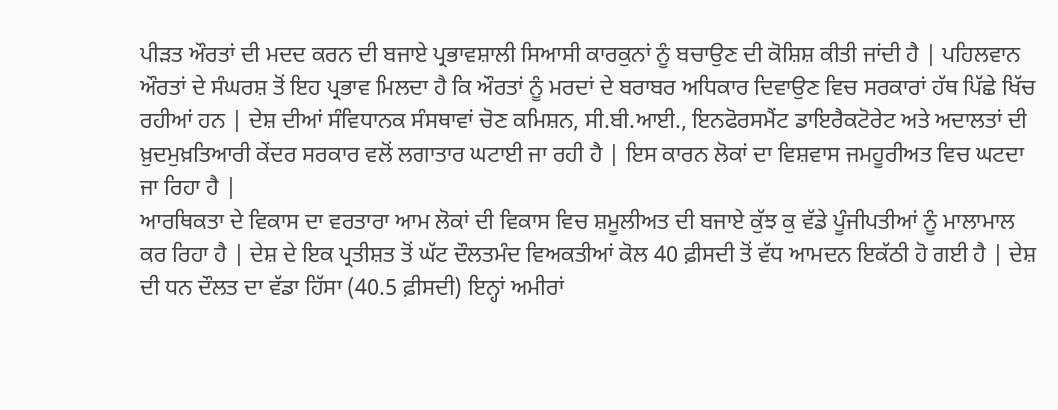ਪੀੜਤ ਔਰਤਾਂ ਦੀ ਮਦਦ ਕਰਨ ਦੀ ਬਜਾਏ ਪ੍ਰਭਾਵਸ਼ਾਲੀ ਸਿਆਸੀ ਕਾਰਕੁਨਾਂ ਨੂੰ ਬਚਾਉਣ ਦੀ ਕੋਸ਼ਿਸ਼ ਕੀਤੀ ਜਾਂਦੀ ਹੈ | ਪਹਿਲਵਾਨ ਔਰਤਾਂ ਦੇ ਸੰਘਰਸ਼ ਤੋਂ ਇਹ ਪ੍ਰਭਾਵ ਮਿਲਦਾ ਹੈ ਕਿ ਔਰਤਾਂ ਨੂੰ ਮਰਦਾਂ ਦੇ ਬਰਾਬਰ ਅਧਿਕਾਰ ਦਿਵਾਉਣ ਵਿਚ ਸਰਕਾਰਾਂ ਹੱਥ ਪਿੱਛੇ ਖਿੱਚ ਰਹੀਆਂ ਹਨ | ਦੇਸ਼ ਦੀਆਂ ਸੰਵਿਧਾਨਕ ਸੰਸਥਾਵਾਂ ਚੋਣ ਕਮਿਸ਼ਨ, ਸੀ.ਬੀ.ਆਈ., ਇਨਫੋਰਸਮੈਂਟ ਡਾਇਰੈਕਟੋਰੇਟ ਅਤੇ ਅਦਾਲਤਾਂ ਦੀ ਖ਼ੁਦਮੁਖ਼ਤਿਆਰੀ ਕੇਂਦਰ ਸਰਕਾਰ ਵਲੋਂ ਲਗਾਤਾਰ ਘਟਾਈ ਜਾ ਰਹੀ ਹੈ | ਇਸ ਕਾਰਨ ਲੋਕਾਂ ਦਾ ਵਿਸ਼ਵਾਸ ਜਮਹੂਰੀਅਤ ਵਿਚ ਘਟਦਾ ਜਾ ਰਿਹਾ ਹੈ |
ਆਰਥਿਕਤਾ ਦੇ ਵਿਕਾਸ ਦਾ ਵਰਤਾਰਾ ਆਮ ਲੋਕਾਂ ਦੀ ਵਿਕਾਸ ਵਿਚ ਸ਼ਮੂਲੀਅਤ ਦੀ ਬਜਾਏ ਕੁੱਝ ਕੁ ਵੱਡੇ ਪੂੰਜੀਪਤੀਆਂ ਨੂੰ ਮਾਲਾਮਾਲ ਕਰ ਰਿਹਾ ਹੈ | ਦੇਸ਼ ਦੇ ਇਕ ਪ੍ਰਤੀਸ਼ਤ ਤੋਂ ਘੱਟ ਦੌਲਤਮੰਦ ਵਿਅਕਤੀਆਂ ਕੋਲ 40 ਫ਼ੀਸਦੀ ਤੋਂ ਵੱਧ ਆਮਦਨ ਇਕੱਠੀ ਹੋ ਗਈ ਹੈ | ਦੇਸ਼ ਦੀ ਧਨ ਦੌਲਤ ਦਾ ਵੱਡਾ ਹਿੱਸਾ (40.5 ਫ਼ੀਸਦੀ) ਇਨ੍ਹਾਂ ਅਮੀਰਾਂ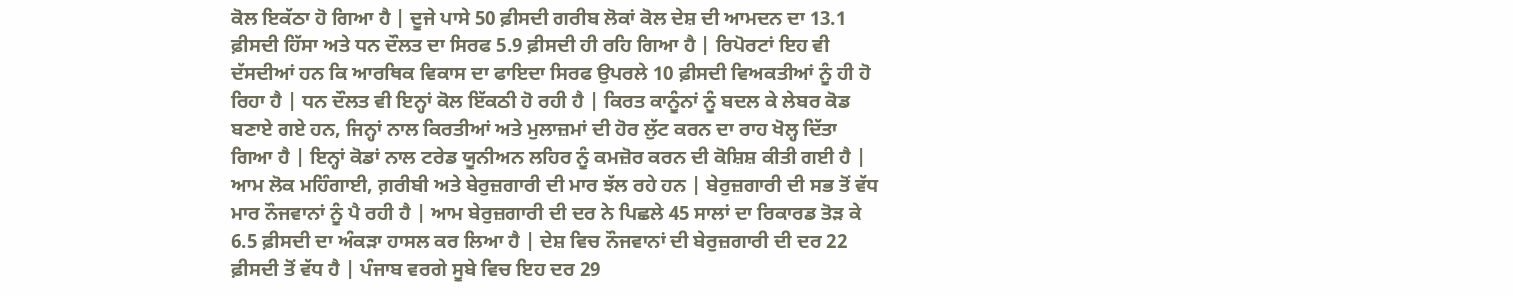ਕੋਲ ਇਕੱਠਾ ਹੋ ਗਿਆ ਹੈ | ਦੂਜੇ ਪਾਸੇ 50 ਫ਼ੀਸਦੀ ਗਰੀਬ ਲੋਕਾਂ ਕੋਲ ਦੇਸ਼ ਦੀ ਆਮਦਨ ਦਾ 13.1 ਫ਼ੀਸਦੀ ਹਿੱਸਾ ਅਤੇ ਧਨ ਦੌਲਤ ਦਾ ਸਿਰਫ 5.9 ਫ਼ੀਸਦੀ ਹੀ ਰਹਿ ਗਿਆ ਹੈ | ਰਿਪੋਰਟਾਂ ਇਹ ਵੀ ਦੱਸਦੀਆਂ ਹਨ ਕਿ ਆਰਥਿਕ ਵਿਕਾਸ ਦਾ ਫਾਇਦਾ ਸਿਰਫ ਉਪਰਲੇ 10 ਫ਼ੀਸਦੀ ਵਿਅਕਤੀਆਂ ਨੂੰ ਹੀ ਹੋ ਰਿਹਾ ਹੈ | ਧਨ ਦੌਲਤ ਵੀ ਇਨ੍ਹਾਂ ਕੋਲ ਇੱਕਠੀ ਹੋ ਰਹੀ ਹੈ | ਕਿਰਤ ਕਾਨੂੰਨਾਂ ਨੂੰ ਬਦਲ ਕੇ ਲੇਬਰ ਕੋਡ ਬਣਾਏ ਗਏ ਹਨ, ਜਿਨ੍ਹਾਂ ਨਾਲ ਕਿਰਤੀਆਂ ਅਤੇ ਮੁਲਾਜ਼ਮਾਂ ਦੀ ਹੋਰ ਲੁੱਟ ਕਰਨ ਦਾ ਰਾਹ ਖੋਲ੍ਹ ਦਿੱਤਾ ਗਿਆ ਹੈ | ਇਨ੍ਹਾਂ ਕੋਡਾਂ ਨਾਲ ਟਰੇਡ ਯੂਨੀਅਨ ਲਹਿਰ ਨੂੰ ਕਮਜ਼ੋਰ ਕਰਨ ਦੀ ਕੋਸ਼ਿਸ਼ ਕੀਤੀ ਗਈ ਹੈ | ਆਮ ਲੋਕ ਮਹਿੰਗਾਈ, ਗ਼ਰੀਬੀ ਅਤੇ ਬੇਰੁਜ਼ਗਾਰੀ ਦੀ ਮਾਰ ਝੱਲ ਰਹੇ ਹਨ | ਬੇਰੁਜ਼ਗਾਰੀ ਦੀ ਸਭ ਤੋਂ ਵੱਧ ਮਾਰ ਨੌਜਵਾਨਾਂ ਨੂੰ ਪੈ ਰਹੀ ਹੈ | ਆਮ ਬੇਰੁਜ਼ਗਾਰੀ ਦੀ ਦਰ ਨੇ ਪਿਛਲੇ 45 ਸਾਲਾਂ ਦਾ ਰਿਕਾਰਡ ਤੋੜ ਕੇ 6.5 ਫ਼ੀਸਦੀ ਦਾ ਅੰਕੜਾ ਹਾਸਲ ਕਰ ਲਿਆ ਹੈ | ਦੇਸ਼ ਵਿਚ ਨੌਜਵਾਨਾਂ ਦੀ ਬੇਰੁਜ਼ਗਾਰੀ ਦੀ ਦਰ 22 ਫ਼ੀਸਦੀ ਤੋਂ ਵੱਧ ਹੈ | ਪੰਜਾਬ ਵਰਗੇ ਸੂਬੇ ਵਿਚ ਇਹ ਦਰ 29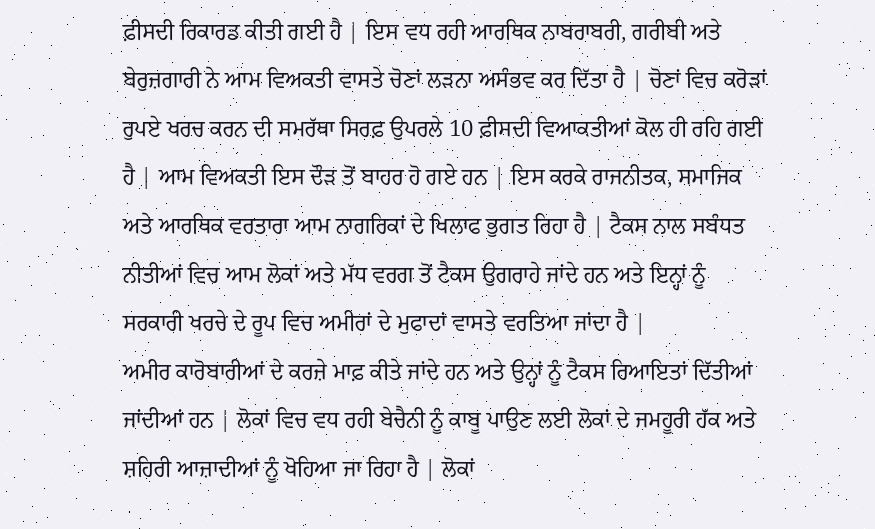ਫ਼ੀਸਦੀ ਰਿਕਾਰਡ ਕੀਤੀ ਗਈ ਹੈ | ਇਸ ਵਧ ਰਹੀ ਆਰਥਿਕ ਨਾਬਰਾਬਰੀ, ਗਰੀਬੀ ਅਤੇ ਬੇਰੁਜ਼ਗਾਰੀ ਨੇ ਆਮ ਵਿਅਕਤੀ ਵਾਸਤੇ ਚੋਣਾਂ ਲੜਨਾ ਅਸੰਭਵ ਕਰ ਦਿੱਤਾ ਹੈ | ਚੋਣਾਂ ਵਿਚ ਕਰੋੜਾਂ ਰੁਪਏ ਖਰਚ ਕਰਨ ਦੀ ਸਮਰੱਥਾ ਸਿਰਫ਼ ਉਪਰਲੇ 10 ਫ਼ੀਸਦੀ ਵਿਆਕਤੀਆਂ ਕੋਲ ਹੀ ਰਹਿ ਗਈ ਹੈ | ਆਮ ਵਿਅਕਤੀ ਇਸ ਦੌੜ ਤੋਂ ਬਾਹਰ ਹੋ ਗਏ ਹਨ | ਇਸ ਕਰਕੇ ਰਾਜਨੀਤਕ, ਸਮਾਜਿਕ ਅਤੇ ਆਰਥਿਕ ਵਰਤਾਰਾ ਆਮ ਨਾਗਰਿਕਾਂ ਦੇ ਖਿਲਾਫ ਭੁਗਤ ਰਿਹਾ ਹੈ | ਟੈਕਸ ਨਾਲ ਸਬੰਧਤ ਨੀਤੀਆਂ ਵਿਚ ਆਮ ਲੋਕਾਂ ਅਤੇ ਮੱਧ ਵਰਗ ਤੋਂ ਟੈਕਸ ਉਗਰਾਹੇ ਜਾਂਦੇ ਹਨ ਅਤੇ ਇਨ੍ਹਾਂ ਨੂੰ ਸਰਕਾਰੀ ਖਰਚੇ ਦੇ ਰੂਪ ਵਿਚ ਅਮੀਰਾਂ ਦੇ ਮੁਫਾਦਾਂ ਵਾਸਤੇ ਵਰਤਿਆ ਜਾਂਦਾ ਹੈ |
ਅਮੀਰ ਕਾਰੋਬਾਰੀਆਂ ਦੇ ਕਰਜ਼ੇ ਮਾਫ਼ ਕੀਤੇ ਜਾਂਦੇ ਹਨ ਅਤੇ ਉਨ੍ਹਾਂ ਨੂੰ ਟੈਕਸ ਰਿਆਇਤਾਂ ਦਿੱਤੀਆਂ ਜਾਂਦੀਆਂ ਹਨ | ਲੋਕਾਂ ਵਿਚ ਵਧ ਰਹੀ ਬੇਚੈਨੀ ਨੂੰ ਕਾਬੂ ਪਾਉਣ ਲਈ ਲੋਕਾਂ ਦੇ ਜਮਹੂਰੀ ਹੱਕ ਅਤੇ ਸ਼ਹਿਰੀ ਆਜ਼ਾਦੀਆਂ ਨੂੰ ਖੋਹਿਆ ਜਾ ਰਿਹਾ ਹੈ | ਲੋਕਾਂ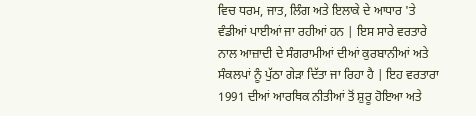ਵਿਚ ਧਰਮ, ਜਾਤ, ਲਿੰਗ ਅਤੇ ਇਲਾਕੇ ਦੇ ਆਧਾਰ 'ਤੇ ਵੰਡੀਆਂ ਪਾਈਆਂ ਜਾ ਰਹੀਆਂ ਹਨ | ਇਸ ਸਾਰੇ ਵਰਤਾਰੇ ਨਾਲ ਆਜ਼ਾਦੀ ਦੇ ਸੰਗਰਾਮੀਆਂ ਦੀਆਂ ਕੁਰਬਾਨੀਆਂ ਅਤੇ ਸੰਕਲਪਾਂ ਨੂੰ ਪੁੱਠਾ ਗੇੜਾ ਦਿੱਤਾ ਜਾ ਰਿਹਾ ਹੈ | ਇਹ ਵਰਤਾਰਾ 1991 ਦੀਆਂ ਆਰਥਿਕ ਨੀਤੀਆਂ ਤੋਂ ਸ਼ੁਰੂ ਹੋਇਆ ਅਤੇ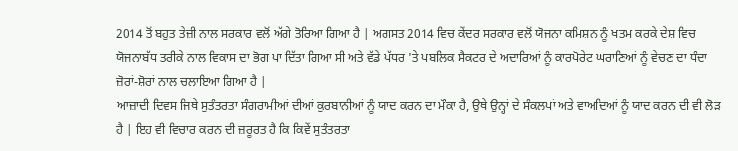2014 ਤੋਂ ਬਹੁਤ ਤੇਜ਼ੀ ਨਾਲ ਸਰਕਾਰ ਵਲੋਂ ਅੱਗੇ ਤੋਰਿਆ ਗਿਆ ਹੈ | ਅਗਸਤ 2014 ਵਿਚ ਕੇਂਦਰ ਸਰਕਾਰ ਵਲੋਂ ਯੋਜਨਾ ਕਮਿਸ਼ਨ ਨੂੰ ਖਤਮ ਕਰਕੇ ਦੇਸ਼ ਵਿਚ ਯੋਜਨਾਬੱਧ ਤਰੀਕੇ ਨਾਲ ਵਿਕਾਸ ਦਾ ਭੋਗ ਪਾ ਦਿੱਤਾ ਗਿਆ ਸੀ ਅਤੇ ਵੱਡੇ ਪੱਧਰ 'ਤੇ ਪਬਲਿਕ ਸੈਕਟਰ ਦੇ ਅਦਾਰਿਆਂ ਨੂੰ ਕਾਰਪੋਰੇਟ ਘਰਾਣਿਆਂ ਨੂੰ ਵੇਚਣ ਦਾ ਧੰਦਾ ਜ਼ੋਰਾਂ-ਸ਼ੋਰਾਂ ਨਾਲ ਚਲਾਇਆ ਗਿਆ ਹੈ |
ਆਜ਼ਾਦੀ ਦਿਵਸ ਜਿਥੇ ਸੁਤੰਤਰਤਾ ਸੰਗਰਾਮੀਆਂ ਦੀਆਂ ਕੁਰਬਾਨੀਆਂ ਨੂੰ ਯਾਦ ਕਰਨ ਦਾ ਮੌਕਾ ਹੈ, ਉਥੇ ਉਨ੍ਹਾਂ ਦੇ ਸੰਕਲਪਾਂ ਅਤੇ ਵਾਅਦਿਆਂ ਨੂੰ ਯਾਦ ਕਰਨ ਦੀ ਵੀ ਲੋੜ ਹੈ | ਇਹ ਵੀ ਵਿਚਾਰ ਕਰਨ ਦੀ ਜ਼ਰੂਰਤ ਹੈ ਕਿ ਕਿਵੇਂ ਸੁਤੰਤਰਤਾ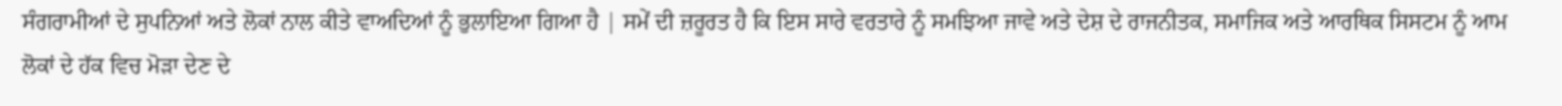ਸੰਗਰਾਮੀਆਂ ਦੇ ਸੁਪਨਿਆਂ ਅਤੇ ਲੋਕਾਂ ਨਾਲ ਕੀਤੇ ਵਾਅਦਿਆਂ ਨੂੰ ਭੁਲਾਇਆ ਗਿਆ ਹੈ | ਸਮੇਂ ਦੀ ਜ਼ਰੂਰਤ ਹੈ ਕਿ ਇਸ ਸਾਰੇ ਵਰਤਾਰੇ ਨੂੰ ਸਮਝਿਆ ਜਾਵੇ ਅਤੇ ਦੇਸ਼ ਦੇ ਰਾਜਨੀਤਕ, ਸਮਾਜਿਕ ਅਤੇ ਆਰਥਿਕ ਸਿਸਟਮ ਨੂੰ ਆਮ ਲੋਕਾਂ ਦੇ ਹੱਕ ਵਿਚ ਮੋੜਾ ਦੇਣ ਦੇ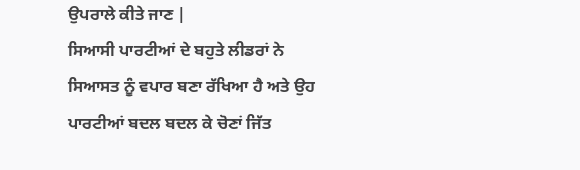ਉਪਰਾਲੇ ਕੀਤੇ ਜਾਣ |
ਸਿਆਸੀ ਪਾਰਟੀਆਂ ਦੇ ਬਹੁਤੇ ਲੀਡਰਾਂ ਨੇ ਸਿਆਸਤ ਨੂੰ ਵਪਾਰ ਬਣਾ ਰੱਖਿਆ ਹੈ ਅਤੇ ਉਹ ਪਾਰਟੀਆਂ ਬਦਲ ਬਦਲ ਕੇ ਚੋਣਾਂ ਜਿੱਤ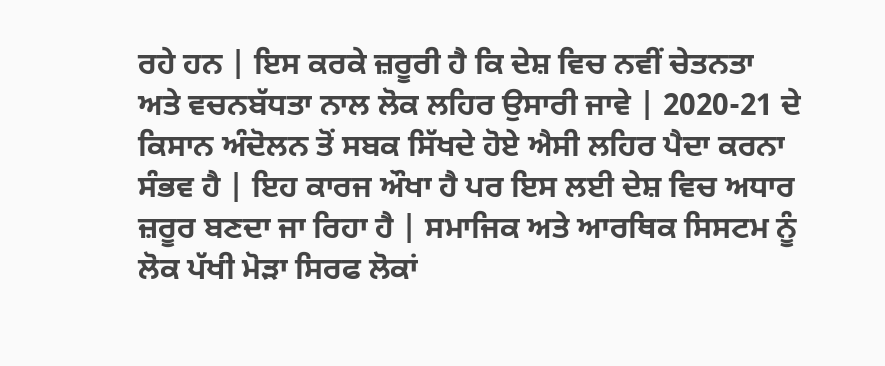ਰਹੇ ਹਨ | ਇਸ ਕਰਕੇ ਜ਼ਰੂਰੀ ਹੈ ਕਿ ਦੇਸ਼ ਵਿਚ ਨਵੀਂ ਚੇਤਨਤਾ ਅਤੇ ਵਚਨਬੱਧਤਾ ਨਾਲ ਲੋਕ ਲਹਿਰ ਉਸਾਰੀ ਜਾਵੇ | 2020-21 ਦੇ ਕਿਸਾਨ ਅੰਦੋਲਨ ਤੋਂ ਸਬਕ ਸਿੱਖਦੇ ਹੋਏ ਐਸੀ ਲਹਿਰ ਪੈਦਾ ਕਰਨਾ ਸੰਭਵ ਹੈ | ਇਹ ਕਾਰਜ ਔਖਾ ਹੈ ਪਰ ਇਸ ਲਈ ਦੇਸ਼ ਵਿਚ ਅਧਾਰ ਜ਼ਰੂਰ ਬਣਦਾ ਜਾ ਰਿਹਾ ਹੈ | ਸਮਾਜਿਕ ਅਤੇ ਆਰਥਿਕ ਸਿਸਟਮ ਨੂੰ ਲੋਕ ਪੱਖੀ ਮੋੜਾ ਸਿਰਫ ਲੋਕਾਂ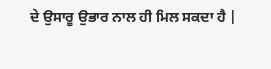ਦੇ ਉਸਾਰੂ ਉਭਾਰ ਨਾਲ ਹੀ ਮਿਲ ਸਕਦਾ ਹੈ |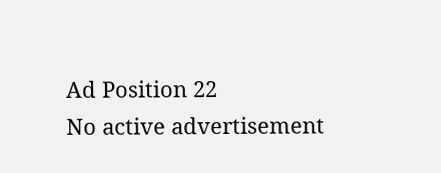Ad Position 22
No active advertisement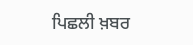ਪਿਛਲੀ ਖ਼ਬਰ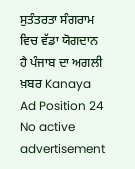ਸੁਤੰਤਰਤਾ ਸੰਗਰਾਮ ਵਿਚ ਵੱਡਾ ਯੋਗਦਾਨ ਹੈ ਪੰਜਾਬ ਦਾ ਅਗਲੀ ਖ਼ਬਰ Kanaya
Ad Position 24
No active advertisement